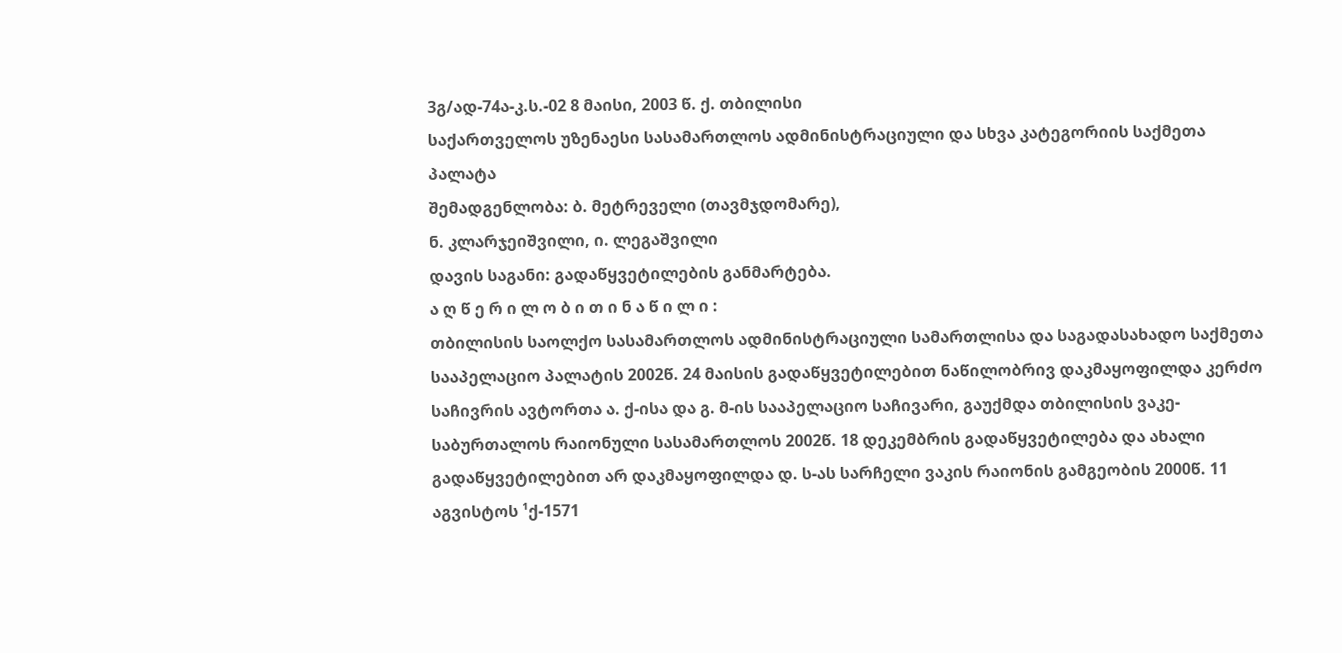3გ/ად-74ა-კ.ს.-02 8 მაისი, 2003 წ. ქ. თბილისი
საქართველოს უზენაესი სასამართლოს ადმინისტრაციული და სხვა კატეგორიის საქმეთა პალატა
შემადგენლობა: ბ. მეტრეველი (თავმჯდომარე),
ნ. კლარჯეიშვილი, ი. ლეგაშვილი
დავის საგანი: გადაწყვეტილების განმარტება.
ა ღ წ ე რ ი ლ ო ბ ი თ ი ნ ა წ ი ლ ი :
თბილისის საოლქო სასამართლოს ადმინისტრაციული სამართლისა და საგადასახადო საქმეთა სააპელაციო პალატის 2002წ. 24 მაისის გადაწყვეტილებით ნაწილობრივ დაკმაყოფილდა კერძო საჩივრის ავტორთა ა. ქ-ისა და გ. მ-ის სააპელაციო საჩივარი, გაუქმდა თბილისის ვაკე-საბურთალოს რაიონული სასამართლოს 2002წ. 18 დეკემბრის გადაწყვეტილება და ახალი გადაწყვეტილებით არ დაკმაყოფილდა დ. ს-ას სარჩელი ვაკის რაიონის გამგეობის 2000წ. 11 აგვისტოს ¹ქ-1571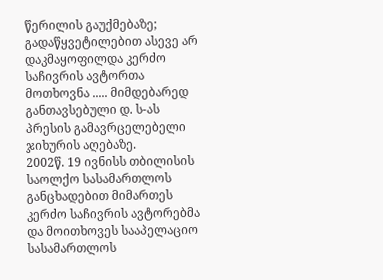წერილის გაუქმებაზე; გადაწყვეტილებით ასევე არ დაკმაყოფილდა კერძო საჩივრის ავტორთა მოთხოვნა ..... მიმდებარედ განთავსებული დ. ს-ას პრესის გამავრცელებელი ჯიხურის აღებაზე.
2002წ. 19 ივნისს თბილისის საოლქო სასამართლოს განცხადებით მიმართეს კერძო საჩივრის ავტორებმა და მოითხოვეს სააპელაციო სასამართლოს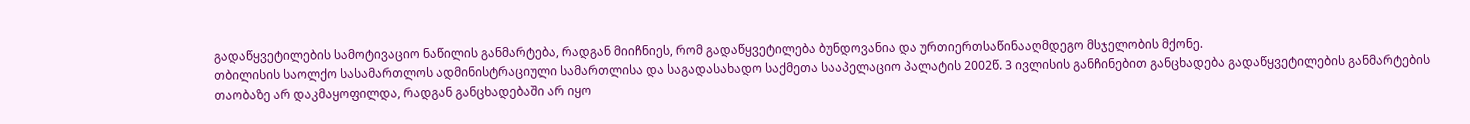გადაწყვეტილების სამოტივაციო ნაწილის განმარტება, რადგან მიიჩნიეს, რომ გადაწყვეტილება ბუნდოვანია და ურთიერთსაწინააღმდეგო მსჯელობის მქონე.
თბილისის საოლქო სასამართლოს ადმინისტრაციული სამართლისა და საგადასახადო საქმეთა სააპელაციო პალატის 2002წ. 3 ივლისის განჩინებით განცხადება გადაწყვეტილების განმარტების თაობაზე არ დაკმაყოფილდა, რადგან განცხადებაში არ იყო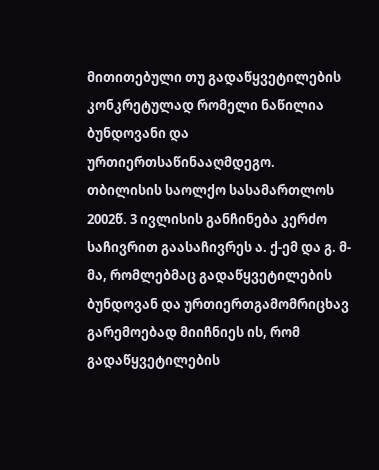მითითებული თუ გადაწყვეტილების კონკრეტულად რომელი ნაწილია ბუნდოვანი და ურთიერთსაწინააღმდეგო.
თბილისის საოლქო სასამართლოს 2002წ. 3 ივლისის განჩინება კერძო საჩივრით გაასაჩივრეს ა. ქ-ემ და გ. მ-მა, რომლებმაც გადაწყვეტილების ბუნდოვან და ურთიერთგამომრიცხავ გარემოებად მიიჩნიეს ის, რომ გადაწყვეტილების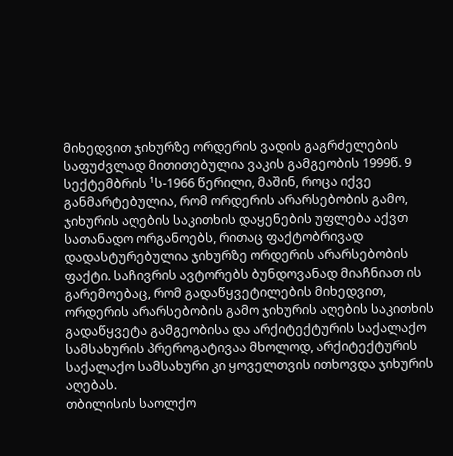მიხედვით ჯიხურზე ორდერის ვადის გაგრძელების საფუძვლად მითითებულია ვაკის გამგეობის 1999წ. 9 სექტემბრის ¹ს-1966 წერილი, მაშინ, როცა იქვე განმარტებულია, რომ ორდერის არარსებობის გამო, ჯიხურის აღების საკითხის დაყენების უფლება აქვთ სათანადო ორგანოებს, რითაც ფაქტობრივად დადასტურებულია ჯიხურზე ორდერის არარსებობის ფაქტი. საჩივრის ავტორებს ბუნდოვანად მიაჩნიათ ის გარემოებაც, რომ გადაწყვეტილების მიხედვით, ორდერის არარსებობის გამო ჯიხურის აღების საკითხის გადაწყვეტა გამგეობისა და არქიტექტურის საქალაქო სამსახურის პრეროგატივაა მხოლოდ, არქიტექტურის საქალაქო სამსახური კი ყოველთვის ითხოვდა ჯიხურის აღებას.
თბილისის საოლქო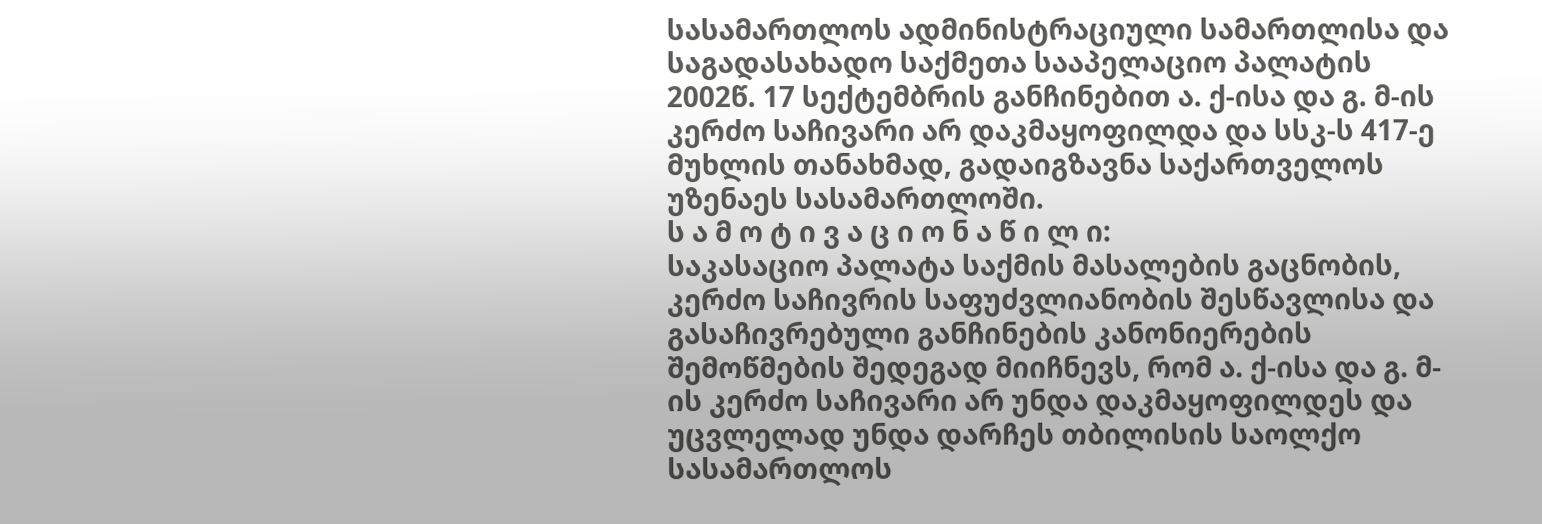სასამართლოს ადმინისტრაციული სამართლისა და საგადასახადო საქმეთა სააპელაციო პალატის 2002წ. 17 სექტემბრის განჩინებით ა. ქ-ისა და გ. მ-ის კერძო საჩივარი არ დაკმაყოფილდა და სსკ-ს 417-ე მუხლის თანახმად, გადაიგზავნა საქართველოს უზენაეს სასამართლოში.
ს ა მ ო ტ ი ვ ა ც ი ო ნ ა წ ი ლ ი:
საკასაციო პალატა საქმის მასალების გაცნობის, კერძო საჩივრის საფუძვლიანობის შესწავლისა და გასაჩივრებული განჩინების კანონიერების შემოწმების შედეგად მიიჩნევს, რომ ა. ქ-ისა და გ. მ-ის კერძო საჩივარი არ უნდა დაკმაყოფილდეს და უცვლელად უნდა დარჩეს თბილისის საოლქო სასამართლოს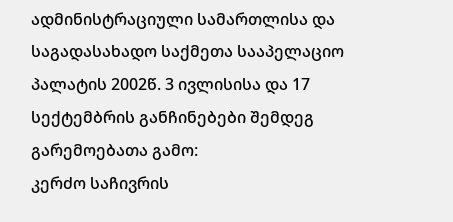ადმინისტრაციული სამართლისა და საგადასახადო საქმეთა სააპელაციო პალატის 2002წ. 3 ივლისისა და 17 სექტემბრის განჩინებები შემდეგ გარემოებათა გამო:
კერძო საჩივრის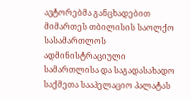ავტორებმა განცხადებით მიმართეს თბილისის საოლქო სასამართლოს ადმინისტრაციული სამართლისა და საგადასახადო საქმეთა სააპელაციო პალატას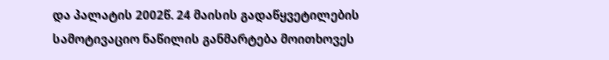და პალატის 2002წ. 24 მაისის გადაწყვეტილების სამოტივაციო ნაწილის განმარტება მოითხოვეს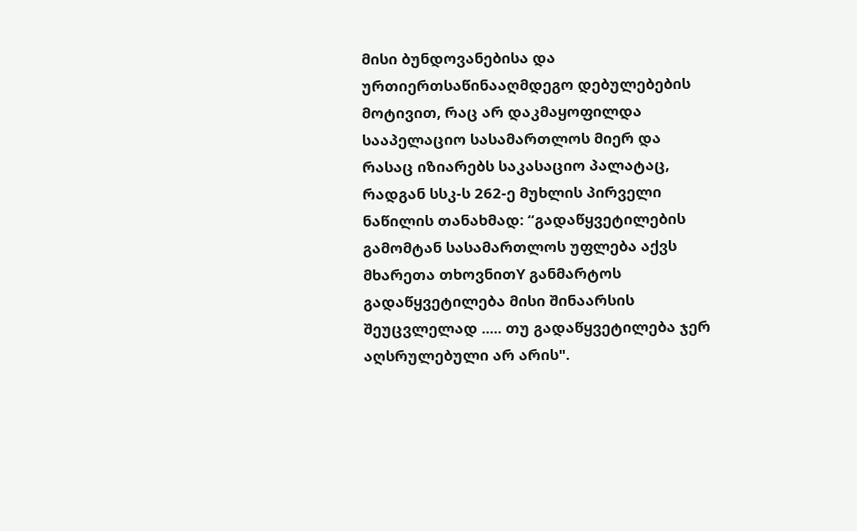მისი ბუნდოვანებისა და ურთიერთსაწინააღმდეგო დებულებების მოტივით, რაც არ დაკმაყოფილდა სააპელაციო სასამართლოს მიერ და რასაც იზიარებს საკასაციო პალატაც, რადგან სსკ-ს 262-ე მუხლის პირველი ნაწილის თანახმად: “გადაწყვეტილების გამომტან სასამართლოს უფლება აქვს მხარეთა თხოვნითY განმარტოს გადაწყვეტილება მისი შინაარსის შეუცვლელად ..... თუ გადაწყვეტილება ჯერ აღსრულებული არ არის".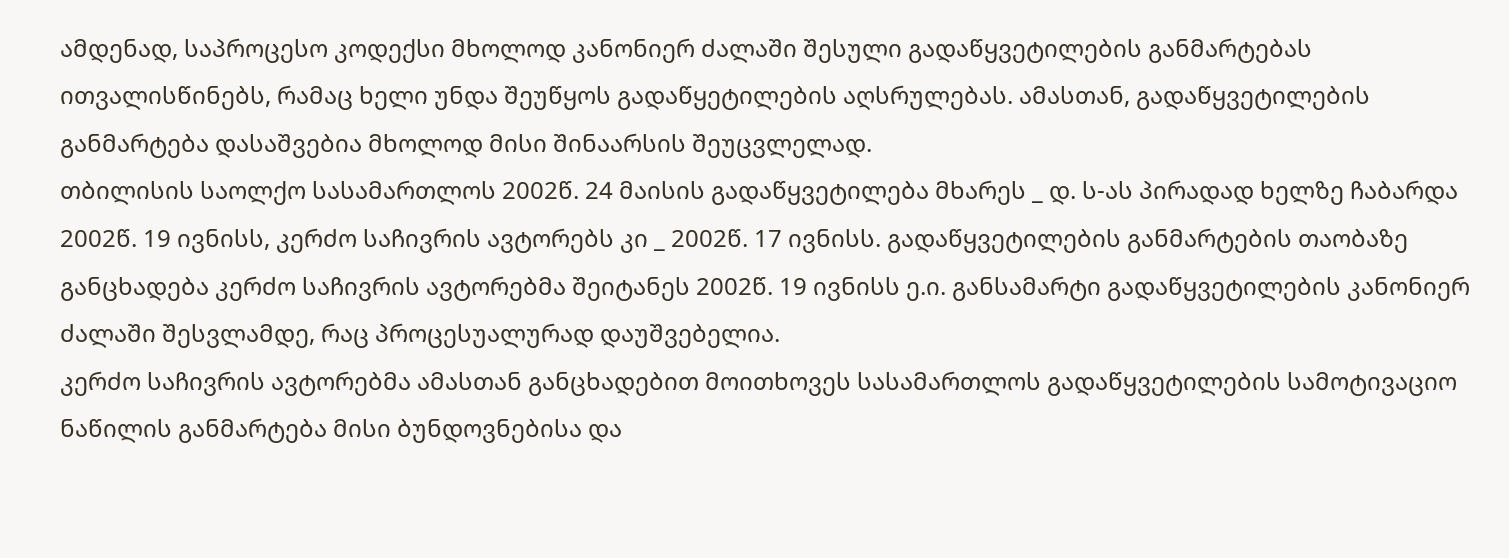ამდენად, საპროცესო კოდექსი მხოლოდ კანონიერ ძალაში შესული გადაწყვეტილების განმარტებას ითვალისწინებს, რამაც ხელი უნდა შეუწყოს გადაწყეტილების აღსრულებას. ამასთან, გადაწყვეტილების განმარტება დასაშვებია მხოლოდ მისი შინაარსის შეუცვლელად.
თბილისის საოლქო სასამართლოს 2002წ. 24 მაისის გადაწყვეტილება მხარეს _ დ. ს-ას პირადად ხელზე ჩაბარდა 2002წ. 19 ივნისს, კერძო საჩივრის ავტორებს კი _ 2002წ. 17 ივნისს. გადაწყვეტილების განმარტების თაობაზე განცხადება კერძო საჩივრის ავტორებმა შეიტანეს 2002წ. 19 ივნისს ე.ი. განსამარტი გადაწყვეტილების კანონიერ ძალაში შესვლამდე, რაც პროცესუალურად დაუშვებელია.
კერძო საჩივრის ავტორებმა ამასთან განცხადებით მოითხოვეს სასამართლოს გადაწყვეტილების სამოტივაციო ნაწილის განმარტება მისი ბუნდოვნებისა და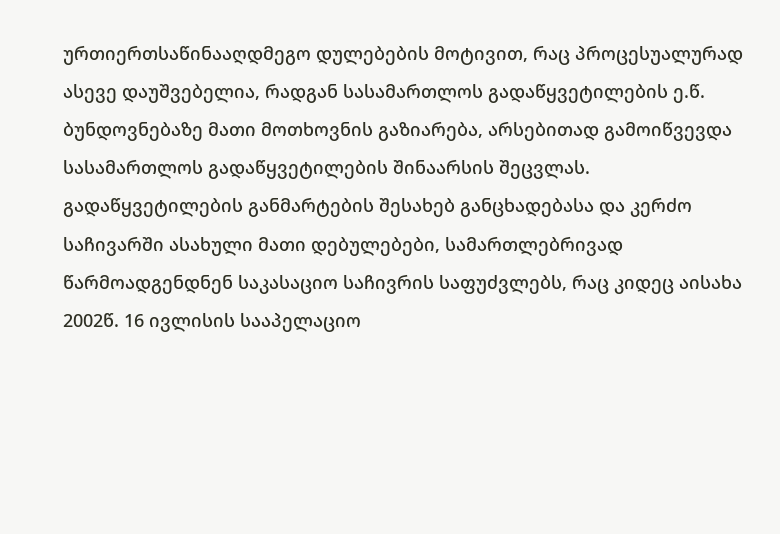ურთიერთსაწინააღდმეგო დულებების მოტივით, რაც პროცესუალურად ასევე დაუშვებელია, რადგან სასამართლოს გადაწყვეტილების ე.წ. ბუნდოვნებაზე მათი მოთხოვნის გაზიარება, არსებითად გამოიწვევდა სასამართლოს გადაწყვეტილების შინაარსის შეცვლას. გადაწყვეტილების განმარტების შესახებ განცხადებასა და კერძო საჩივარში ასახული მათი დებულებები, სამართლებრივად წარმოადგენდნენ საკასაციო საჩივრის საფუძვლებს, რაც კიდეც აისახა 2002წ. 16 ივლისის სააპელაციო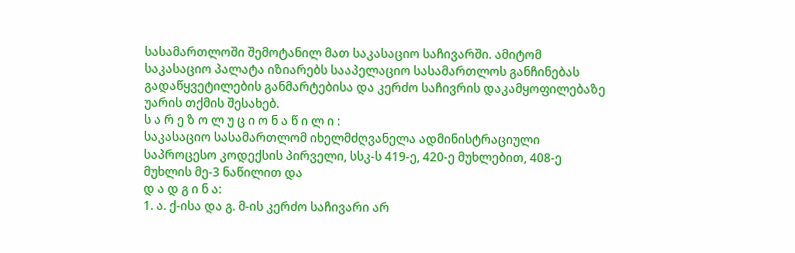სასამართლოში შემოტანილ მათ საკასაციო საჩივარში. ამიტომ საკასაციო პალატა იზიარებს სააპელაციო სასამართლოს განჩინებას გადაწყვეტილების განმარტებისა და კერძო საჩივრის დაკამყოფილებაზე უარის თქმის შესახებ.
ს ა რ ე ზ ო ლ უ ც ი ო ნ ა წ ი ლ ი :
საკასაციო სასამართლომ იხელმძღვანელა ადმინისტრაციული საპროცესო კოდექსის პირველი, სსკ-ს 419-ე, 420-ე მუხლებით, 408-ე მუხლის მე-3 ნაწილით და
დ ა დ გ ი ნ ა:
1. ა. ქ-ისა და გ. მ-ის კერძო საჩივარი არ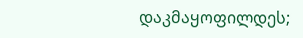დაკმაყოფილდეს;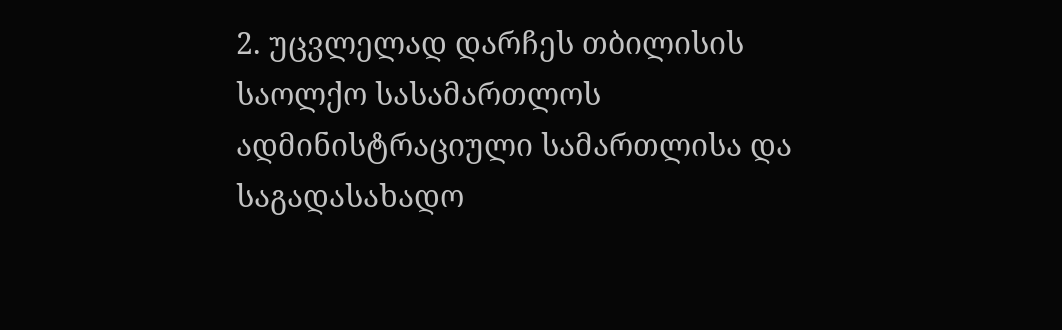2. უცვლელად დარჩეს თბილისის საოლქო სასამართლოს ადმინისტრაციული სამართლისა და საგადასახადო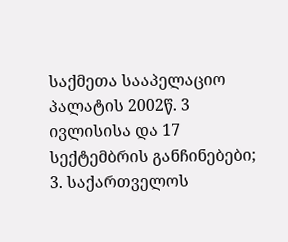საქმეთა სააპელაციო პალატის 2002წ. 3 ივლისისა და 17 სექტემბრის განჩინებები;
3. საქართველოს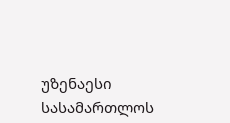უზენაესი სასამართლოს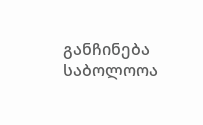განჩინება საბოლოოა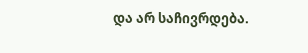და არ საჩივრდება.